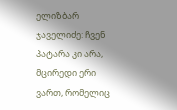ელიზბარ ჯაველიძე: ჩვენ პატარა კი არა, მცირედი ერი ვართ, რომელიც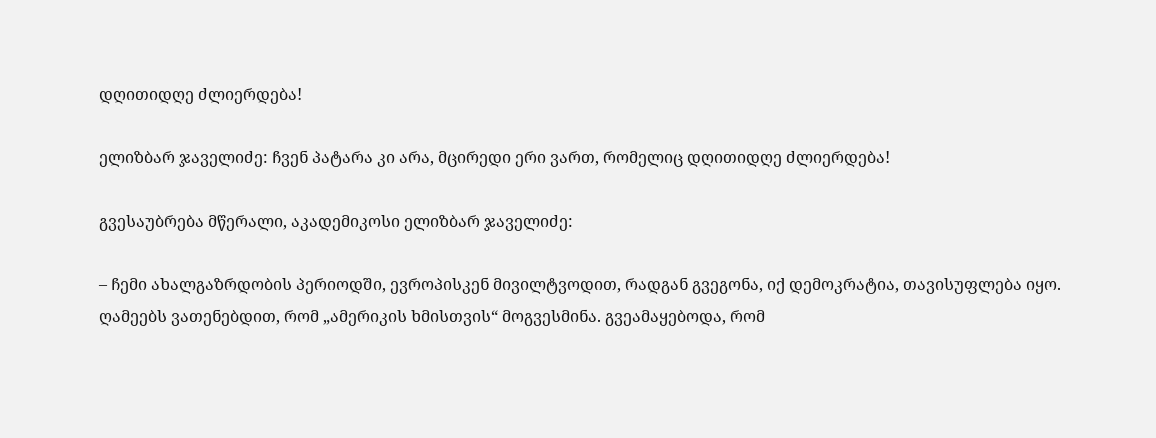დღითიდღე ძლიერდება!

ელიზბარ ჯაველიძე: ჩვენ პატარა კი არა, მცირედი ერი ვართ, რომელიც დღითიდღე ძლიერდება!

გვესაუბრება მწერალი, აკადემიკოსი ელიზბარ ჯაველიძე:

– ჩემი ახალგაზრდობის პერიოდში, ევროპისკენ მივილტვოდით, რადგან გვეგონა, იქ დემოკრატია, თავისუფლება იყო. ღამეებს ვათენებდით, რომ „ამერიკის ხმისთვის“ მოგვესმინა. გვეამაყებოდა, რომ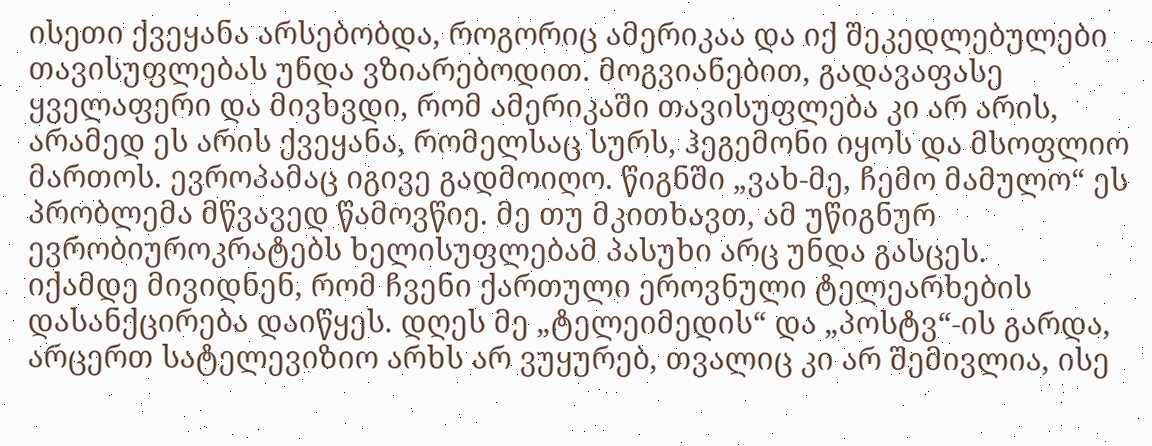ისეთი ქვეყანა არსებობდა, როგორიც ამერიკაა და იქ შეკედლებულები თავისუფლებას უნდა ვზიარებოდით. მოგვიანებით, გადავაფასე ყველაფერი და მივხვდი, რომ ამერიკაში თავისუფლება კი არ არის, არამედ ეს არის ქვეყანა, რომელსაც სურს, ჰეგემონი იყოს და მსოფლიო მართოს. ევროპამაც იგივე გადმოიღო. წიგნში „ვახ-მე, ჩემო მამულო“ ეს პრობლემა მწვავედ წამოვწიე. მე თუ მკითხავთ, ამ უწიგნურ ევრობიუროკრატებს ხელისუფლებამ პასუხი არც უნდა გასცეს.
იქამდე მივიდნენ, რომ ჩვენი ქართული ეროვნული ტელეარხების დასანქცირება დაიწყეს. დღეს მე „ტელეიმედის“ და „პოსტვ“-ის გარდა, არცერთ სატელევიზიო არხს არ ვუყურებ, თვალიც კი არ შემივლია, ისე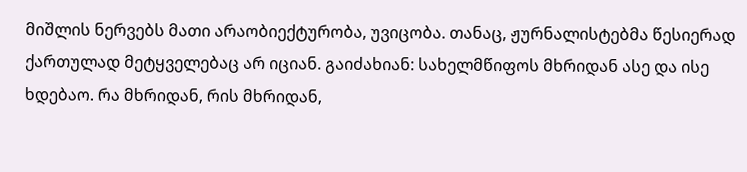მიშლის ნერვებს მათი არაობიექტურობა, უვიცობა. თანაც, ჟურნალისტებმა წესიერად ქართულად მეტყველებაც არ იციან. გაიძახიან: სახელმწიფოს მხრიდან ასე და ისე ხდებაო. რა მხრიდან, რის მხრიდან,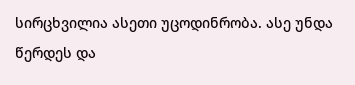სირცხვილია ასეთი უცოდინრობა. ასე უნდა წერდეს და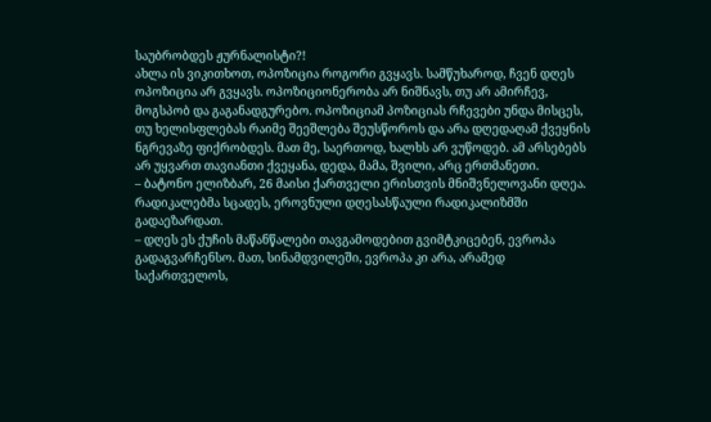საუბრობდეს ჟურნალისტი?!
ახლა ის ვიკითხოთ, ოპოზიცია როგორი გვყავს. სამწუხაროდ, ჩვენ დღეს ოპოზიცია არ გვყავს. ოპოზიციონერობა არ ნიშნავს, თუ არ ამირჩევ, მოგსპობ და გაგანადგურებო. ოპოზიციამ პოზიციას რჩევები უნდა მისცეს, თუ ხელისფლებას რაიმე შეეშლება შეუსწოროს და არა დღედაღამ ქვეყნის ნგრევაზე ფიქრობდეს. მათ მე, საერთოდ, ხალხს არ ვუწოდებ. ამ არსებებს არ უყვართ თავიანთი ქვეყანა, დედა, მამა, შვილი, არც ერთმანეთი.
– ბატონო ელიზბარ, 26 მაისი ქართველი ერისთვის მნიშვნელოვანი დღეა. რადიკალებმა სცადეს, ეროვნული დღესასწაული რადიკალიზმში გადაეზარდათ.
– დღეს ეს ქუჩის მაწანწალები თავგამოდებით გვიმტკიცებენ, ევროპა გადაგვარჩენსო. მათ, სინამდვილეში, ევროპა კი არა, არამედ საქართველოს,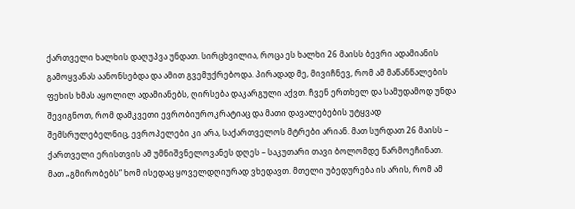ქართველი ხალხის დაღუპვა უნდათ. სირცხვილია, როცა ეს ხალხი 26 მაისს ბევრი ადამიანის გამოყვანას აანონსებდა და ამით გვემუქრებოდა. პირადად მე, მივიჩნევ, რომ ამ მაწანწალების ფეხის ხმას აყოლილ ადამიანებს, ღირსება დაკარგული აქვთ. ჩვენ ერთხელ და სამუდამოდ უნდა შევიგნოთ, რომ დამკვეთი ევრობიუროკრატიაც და მათი დავალებების უტყვად შემსრულებელნიც, ევროპელები კი არა, საქართველოს მტრები არიან. მათ სურდათ 26 მაისს – ქართველი ერისთვის ამ უმნიშვნელოვანეს დღეს – საკუთარი თავი ბოლომდე წარმოეჩინათ. მათ „გმირობებს“ ხომ ისედაც ყოველდღიურად ვხედავთ. მთელი უბედურება ის არის, რომ ამ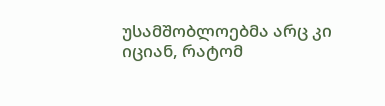უსამშობლოებმა არც კი იციან, რატომ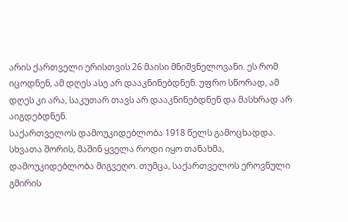არის ქართველი ერისთვის 26 მაისი მნიშვნელოვანი. ეს რომ იცოდნენ, ამ დღეს ასე არ დააკნინებდნენ. უფრო სწორად, ამ დღეს კი არა, საკუთარ თავს არ დააკნინებდნენ და მასხრად არ აიგდებდნენ.
საქართველოს დამოუკიდებლობა 1918 წელს გამოცხადდა. სხვათა შორის, მაშინ ყველა როდი იყო თანახმა, დამოუკიდებლობა მიგვეღო. თუმცა, საქართველოს ეროვნული გმირის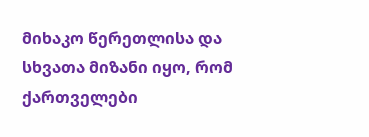მიხაკო წერეთლისა და სხვათა მიზანი იყო, რომ ქართველები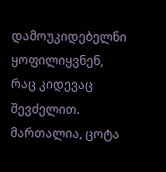დამოუკიდებელნი ყოფილიყვნენ, რაც კიდევაც შევძელით. მართალია, ცოტა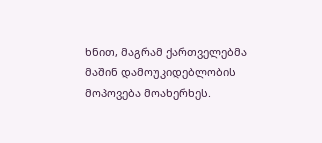ხნით, მაგრამ ქართველებმა მაშინ დამოუკიდებლობის მოპოვება მოახერხეს.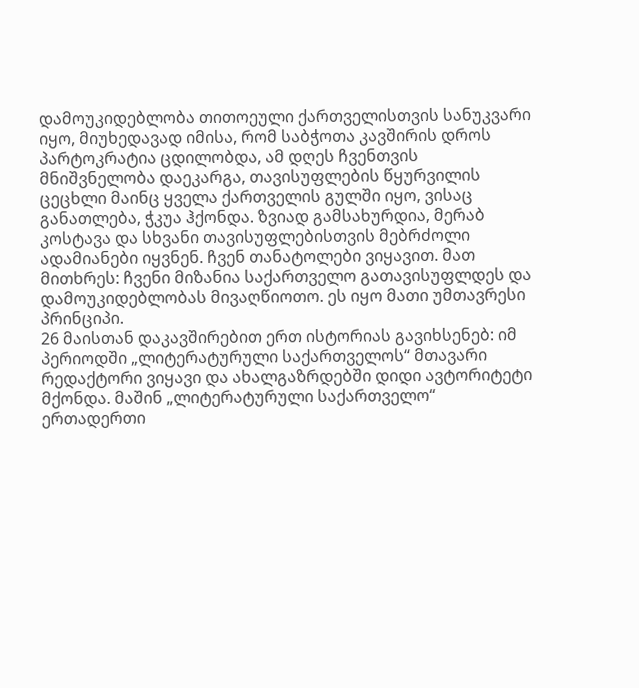დამოუკიდებლობა თითოეული ქართველისთვის სანუკვარი იყო, მიუხედავად იმისა, რომ საბჭოთა კავშირის დროს პარტოკრატია ცდილობდა, ამ დღეს ჩვენთვის მნიშვნელობა დაეკარგა, თავისუფლების წყურვილის ცეცხლი მაინც ყველა ქართველის გულში იყო, ვისაც განათლება, ჭკუა ჰქონდა. ზვიად გამსახურდია, მერაბ კოსტავა და სხვანი თავისუფლებისთვის მებრძოლი ადამიანები იყვნენ. ჩვენ თანატოლები ვიყავით. მათ მითხრეს: ჩვენი მიზანია საქართველო გათავისუფლდეს და დამოუკიდებლობას მივაღწიოთო. ეს იყო მათი უმთავრესი პრინციპი.
26 მაისთან დაკავშირებით ერთ ისტორიას გავიხსენებ: იმ პერიოდში „ლიტერატურული საქართველოს“ მთავარი რედაქტორი ვიყავი და ახალგაზრდებში დიდი ავტორიტეტი მქონდა. მაშინ „ლიტერატურული საქართველო“ ერთადერთი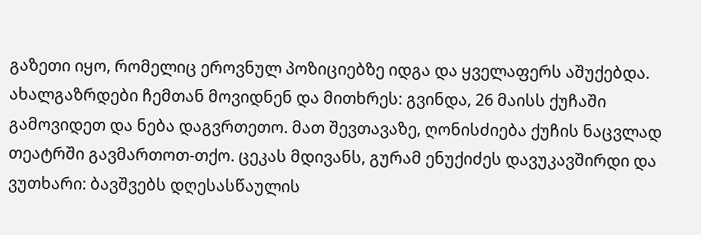გაზეთი იყო, რომელიც ეროვნულ პოზიციებზე იდგა და ყველაფერს აშუქებდა. ახალგაზრდები ჩემთან მოვიდნენ და მითხრეს: გვინდა, 26 მაისს ქუჩაში გამოვიდეთ და ნება დაგვრთეთო. მათ შევთავაზე, ღონისძიება ქუჩის ნაცვლად თეატრში გავმართოთ-თქო. ცეკას მდივანს, გურამ ენუქიძეს დავუკავშირდი და ვუთხარი: ბავშვებს დღესასწაულის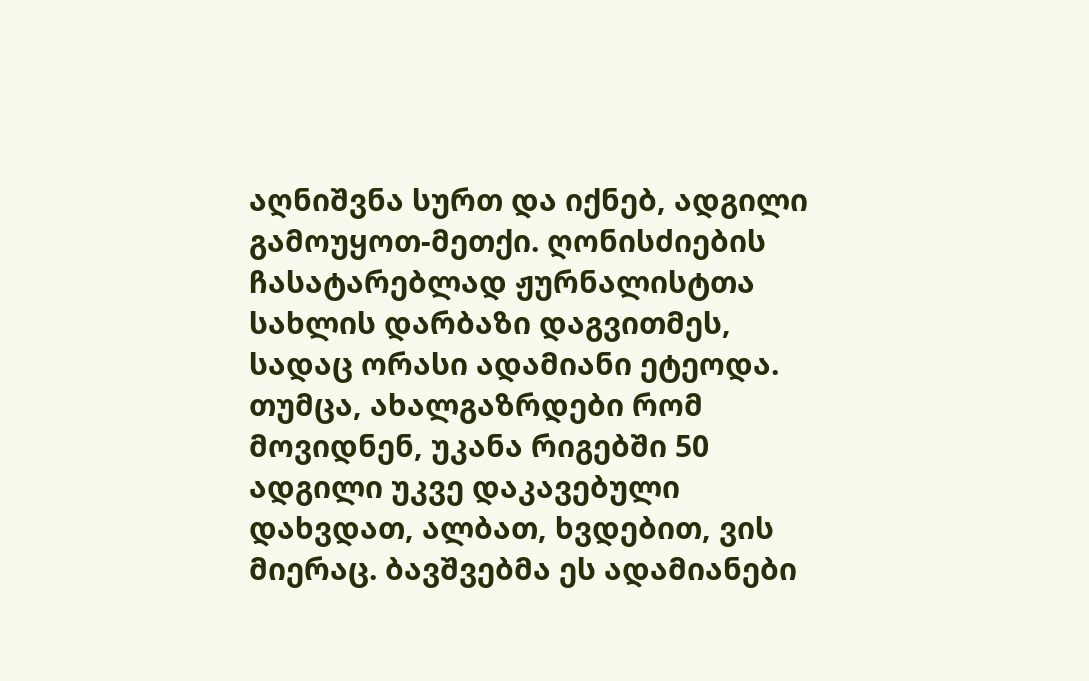აღნიშვნა სურთ და იქნებ, ადგილი გამოუყოთ-მეთქი. ღონისძიების ჩასატარებლად ჟურნალისტთა სახლის დარბაზი დაგვითმეს, სადაც ორასი ადამიანი ეტეოდა. თუმცა, ახალგაზრდები რომ მოვიდნენ, უკანა რიგებში 50 ადგილი უკვე დაკავებული დახვდათ, ალბათ, ხვდებით, ვის მიერაც. ბავშვებმა ეს ადამიანები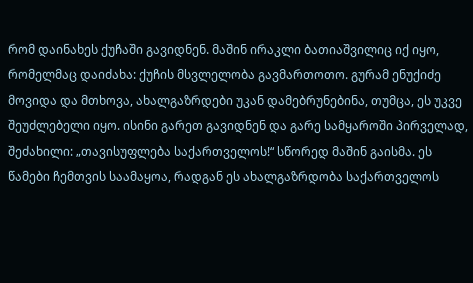რომ დაინახეს ქუჩაში გავიდნენ. მაშინ ირაკლი ბათიაშვილიც იქ იყო, რომელმაც დაიძახა: ქუჩის მსვლელობა გავმართოთო. გურამ ენუქიძე მოვიდა და მთხოვა, ახალგაზრდები უკან დამებრუნებინა, თუმცა, ეს უკვე შეუძლებელი იყო. ისინი გარეთ გავიდნენ და გარე სამყაროში პირველად, შეძახილი: „თავისუფლება საქართველოს!“ სწორედ მაშინ გაისმა. ეს წამები ჩემთვის საამაყოა, რადგან ეს ახალგაზრდობა საქართველოს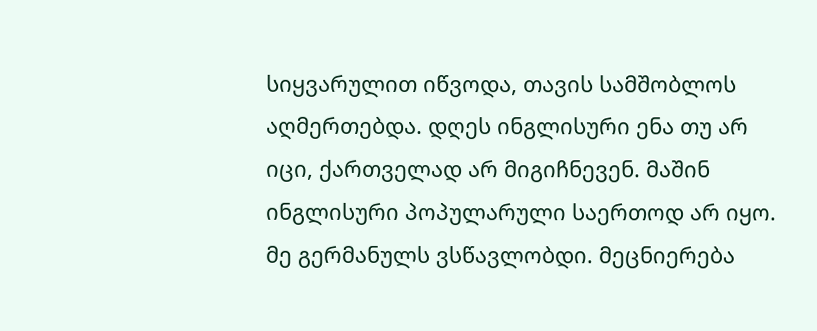სიყვარულით იწვოდა, თავის სამშობლოს აღმერთებდა. დღეს ინგლისური ენა თუ არ იცი, ქართველად არ მიგიჩნევენ. მაშინ ინგლისური პოპულარული საერთოდ არ იყო. მე გერმანულს ვსწავლობდი. მეცნიერება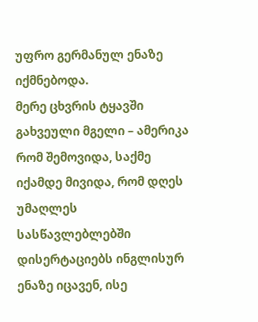უფრო გერმანულ ენაზე იქმნებოდა.
მერე ცხვრის ტყავში გახვეული მგელი – ამერიკა რომ შემოვიდა, საქმე იქამდე მივიდა, რომ დღეს უმაღლეს სასწავლებლებში დისერტაციებს ინგლისურ ენაზე იცავენ, ისე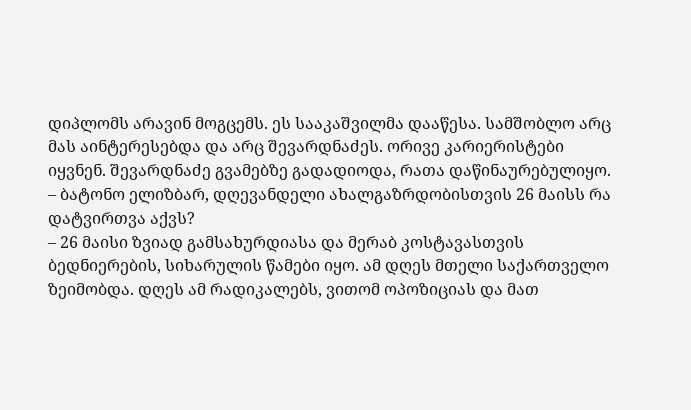დიპლომს არავინ მოგცემს. ეს სააკაშვილმა დააწესა. სამშობლო არც მას აინტერესებდა და არც შევარდნაძეს. ორივე კარიერისტები იყვნენ. შევარდნაძე გვამებზე გადადიოდა, რათა დაწინაურებულიყო.
– ბატონო ელიზბარ, დღევანდელი ახალგაზრდობისთვის 26 მაისს რა დატვირთვა აქვს?
– 26 მაისი ზვიად გამსახურდიასა და მერაბ კოსტავასთვის ბედნიერების, სიხარულის წამები იყო. ამ დღეს მთელი საქართველო ზეიმობდა. დღეს ამ რადიკალებს, ვითომ ოპოზიციას და მათ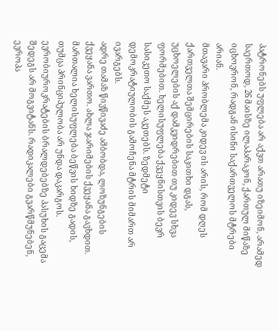პატრონებს უფლება არ აქვთ არათუ იზეიმონ, არამედ საერთოდ, 26 მაისზე ილაპარაკონ, ქართულ მიწაზე იცხოვრონ, რადგან ისინი საქართველოს მტრები არიან.
მთავარი პრობლემა კიდევ ის არის, რომ დღეს ქართველთა შემცირების საკითხი დგას, უცხოელების აქ დამკვიდრებით თუ კიდევ სხვა ფორმებით. ხელისუფლება ქვეყნისთვის ბევრ სასიკეთო საქმეს აკეთებს. ზედმეტი დემოკრატიულობის გამოჩენა მტრის მიმართ არ ივარგებს.
ადრე თამაზ წივწივაძე ამბობდა, ლოზუნგების ქვეყანა ვართო. ახლა ჯარიმების ქვეყანა გავხდით. მართალია ხელისუფლება ბეწვის ხიდზე გადის, თუმცა პრინციპულობა არ უნდა დაკარგოს. ევრობიუროკრატების ბრალდებებზე პასუხის გაცემა შედეგს არ მოგვიტანს. რადიკალები გვარწმუნებენ, ევროპა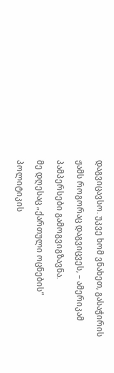დაგვიცავსო. უკვე ხომ ვნახეთ, გასაჭირის ჟამს როგორაც დაგვიცვეს, – ამერიკამ პამპერსები გამოგვიგზავნა.
მე დღესაც „ქართული ოცნების“ პოლიტიკის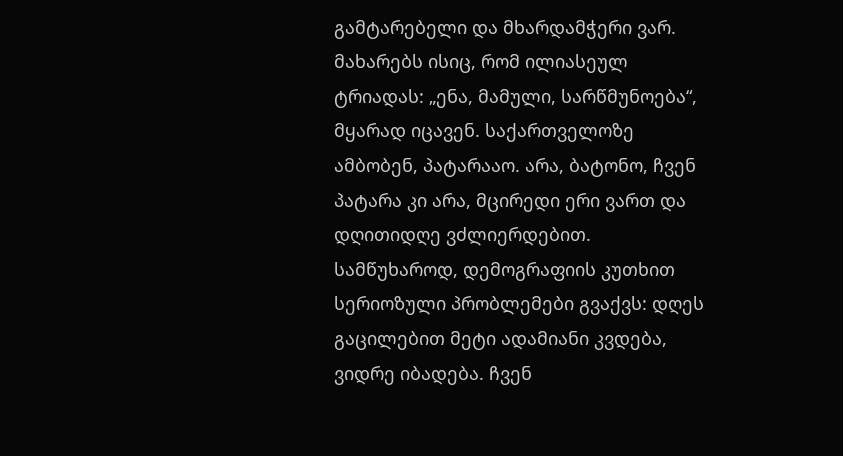გამტარებელი და მხარდამჭერი ვარ. მახარებს ისიც, რომ ილიასეულ ტრიადას: „ენა, მამული, სარწმუნოება“, მყარად იცავენ. საქართველოზე ამბობენ, პატარააო. არა, ბატონო, ჩვენ პატარა კი არა, მცირედი ერი ვართ და დღითიდღე ვძლიერდებით. სამწუხაროდ, დემოგრაფიის კუთხით სერიოზული პრობლემები გვაქვს: დღეს გაცილებით მეტი ადამიანი კვდება, ვიდრე იბადება. ჩვენ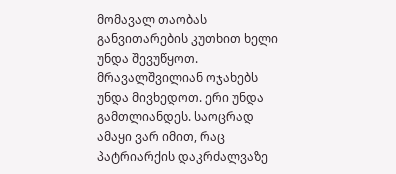მომავალ თაობას განვითარების კუთხით ხელი უნდა შევუწყოთ. მრავალშვილიან ოჯახებს უნდა მივხედოთ. ერი უნდა გამთლიანდეს. საოცრად ამაყი ვარ იმით, რაც პატრიარქის დაკრძალვაზე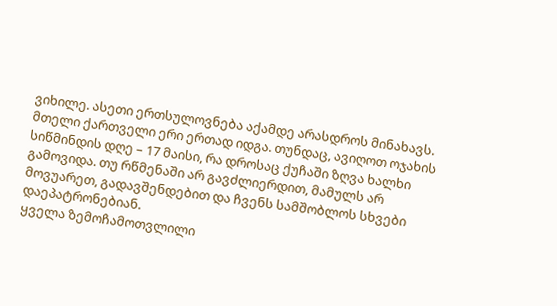ვიხილე. ასეთი ერთსულოვნება აქამდე არასდროს მინახავს. მთელი ქართველი ერი ერთად იდგა. თუნდაც, ავიღოთ ოჯახის სიწმინდის დღე – 17 მაისი, რა დროსაც ქუჩაში ზღვა ხალხი გამოვიდა. თუ რწმენაში არ გავძლიერდით, მამულს არ მოვუარეთ, გადავშენდებით და ჩვენს სამშობლოს სხვები დაეპატრონებიან.
ყველა ზემოჩამოთვლილი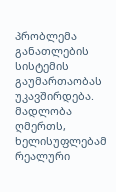პრობლემა განათლების სისტემის გაუმართაობას უკავშირდება. მადლობა ღმერთს, ხელისუფლებამ რეალური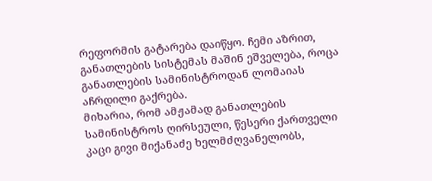რეფორმის გატარება დაიწყო. ჩემი აზრით, განათლების სისტემას მაშინ ეშველება, როცა განათლების სამინისტროდან ლომაიას აჩრდილი გაქრება.
მიხარია, რომ ამჟამად განათლების სამინისტროს ღირსეული, წესერი ქართველი კაცი გივი მიქანაძე ხელმძღვანელობს,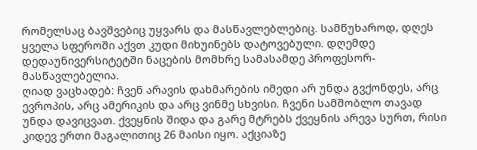რომელსაც ბავშვებიც უყვარს და მასწავლებლებიც. სამწუხაროდ, დღეს ყველა სფეროში აქვთ კუდი მიხუინებს დატოვებული. დღემდე დედაუნივერსიტეტში ნაცების მომხრე სამასამდე პროფესორ-მასწავლებელია.
ღიად ვაცხადებ: ჩვენ არავის დახმარების იმედი არ უნდა გვქონდეს, არც ევროპის, არც ამერიკის და არც ვინმე სხვისი. ჩვენი სამშობლო თავად უნდა დავიცვათ. ქვეყნის შიდა და გარე მტრებს ქვეყნის არევა სურთ, რისი კიდევ ერთი მაგალითიც 26 მაისი იყო. აქციაზე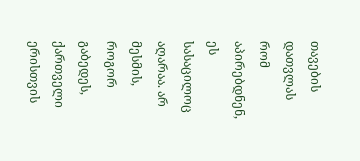თავების დათვლას რომ აპირებდნენ, ეს სასაცილოც აღარაა. არ მესმის, როგორ გაბედეს, ქართველი ერისთვის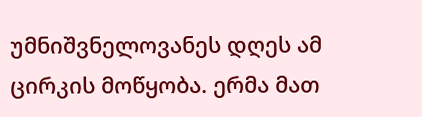უმნიშვნელოვანეს დღეს ამ ცირკის მოწყობა. ერმა მათ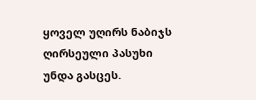ყოველ უღირს ნაბიჯს ღირსეული პასუხი უნდა გასცეს.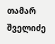თამარ შველიძე